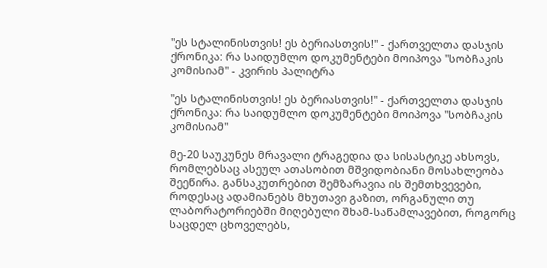"ეს სტალინისთვის! ეს ბერიასთვის!" - ქართველთა დასჯის ქრონიკა: რა საიდუმლო დოკუმენტები მოიპოვა "სობჩაკის კომისიამ" - კვირის პალიტრა

"ეს სტალინისთვის! ეს ბერიასთვის!" - ქართველთა დასჯის ქრონიკა: რა საიდუმლო დოკუმენტები მოიპოვა "სობჩაკის კომისიამ"

მე-20 საუკუნეს მრავალი ტრაგედია და სისასტიკე ახსოვს, რომლებსაც ასეულ ათასობით მშვიდობიანი მოსახლეობა შეეწირა. განსაკუთრებით შემზარავია ის შემთხვევები, როდესაც ადამიანებს მხუთავი გაზით, ორგანული თუ ლაბორატორიებში მიღებული შხამ-საწამლავებით, როგორც საცდელ ცხოველებს,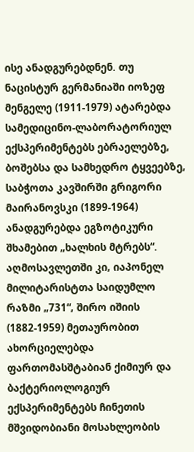ისე ანადგურებდნენ. თუ ნაცისტურ გერმანიაში იოზეფ მენგელე (1911-1979) ატარებდა სამედიცინო-ლაბორატორიულ ექსპერიმენტებს ებრაელებზე, ბოშებსა და სამხედრო ტყვეებზე, საბჭოთა კავშირში გრიგორი მაირანოვსკი (1899-1964) ანადგურებდა ეგზოტიკური შხამებით „ხალხის მტრებს“. აღმოსავლეთში კი, იაპონელ მილიტარისტთა საიდუმლო რაზმი „731“, შირო იშიის (1882-1959) მეთაურობით ახორციელებდა ფართომასშტაბიან ქიმიურ და ბაქტერიოლოგიურ ექსპერიმენტებს ჩინეთის მშვიდობიანი მოსახლეობის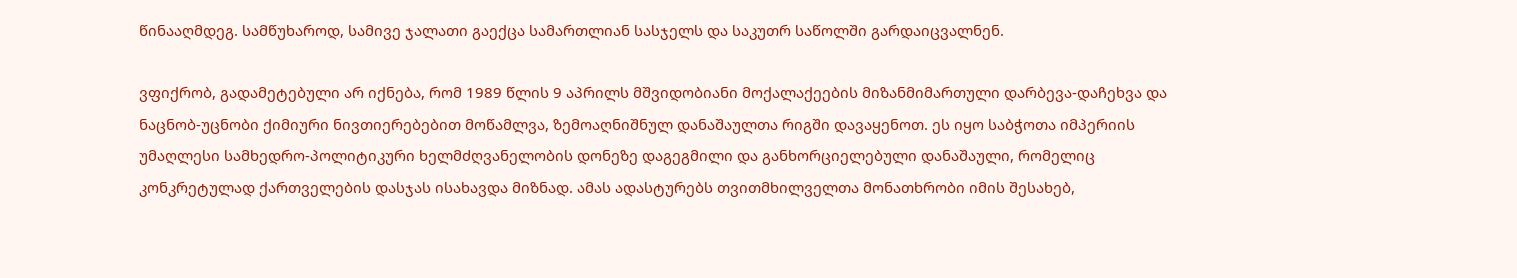წინააღმდეგ. სამწუხაროდ, სამივე ჯალათი გაექცა სამართლიან სასჯელს და საკუთრ საწოლში გარდაიცვალნენ.

ვფიქრობ, გადამეტებული არ იქნება, რომ 1989 წლის 9 აპრილს მშვიდობიანი მოქალაქეების მიზანმიმართული დარბევა-დაჩეხვა და ნაცნობ-უცნობი ქიმიური ნივთიერებებით მოწამლვა, ზემოაღნიშნულ დანაშაულთა რიგში დავაყენოთ. ეს იყო საბჭოთა იმპერიის უმაღლესი სამხედრო-პოლიტიკური ხელმძღვანელობის დონეზე დაგეგმილი და განხორციელებული დანაშაული, რომელიც კონკრეტულად ქართველების დასჯას ისახავდა მიზნად. ამას ადასტურებს თვითმხილველთა მონათხრობი იმის შესახებ,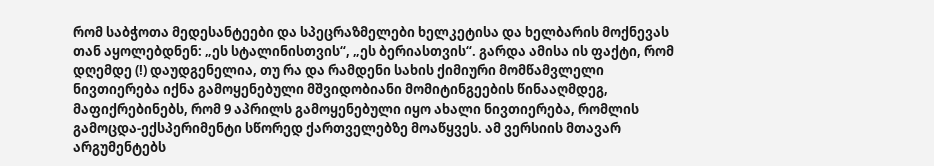რომ საბჭოთა მედესანტეები და სპეცრაზმელები ხელკეტისა და ხელბარის მოქნევას თან აყოლებდნენ: „ეს სტალინისთვის“, „ეს ბერიასთვის“. გარდა ამისა ის ფაქტი, რომ დღემდე (!) დაუდგენელია, თუ რა და რამდენი სახის ქიმიური მომწამვლელი ნივთიერება იქნა გამოყენებული მშვიდობიანი მომიტინგეების წინააღმდეგ, მაფიქრებინებს, რომ 9 აპრილს გამოყენებული იყო ახალი ნივთიერება, რომლის გამოცდა-ექსპერიმენტი სწორედ ქართველებზე მოაწყვეს. ამ ვერსიის მთავარ არგუმენტებს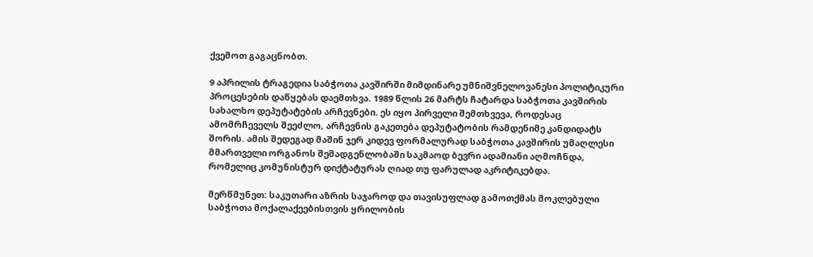ქვემოთ გაგაცნობთ.

9 აპრილის ტრაგედია საბჭოთა კავშირში მიმდინარე უმნიშვნელოვანესი პოლიტიკური პროცესების დაწყებას დაემთხვა. 1989 წლის 26 მარტს ჩატარდა საბჭოთა კავშირის სახალხო დეპუტატების არჩევნები. ეს იყო პირველი შემთხვევა, როდესაც ამომრჩეველს შეეძლო, არჩევნის გაკეთება დეპუტატობის რამდენიმე კანდიდატს შორის. ამის შედეგად მაშინ ჯერ კიდევ ფორმალურად საბჭოთა კავშირის უმაღლესი მმართველი ორგანოს შემადგენლობაში საკმაოდ ბევრი ადამიანი აღმოჩნდა, რომელიც კომუნისტურ დიქტატურას ღიად თუ ფარულად აკრიტიკებდა.

მერწმუნეთ: საკუთარი აზრის საჯაროდ და თავისუფლად გამოთქმას მოკლებული საბჭოთა მოქალაქეებისთვის ყრილობის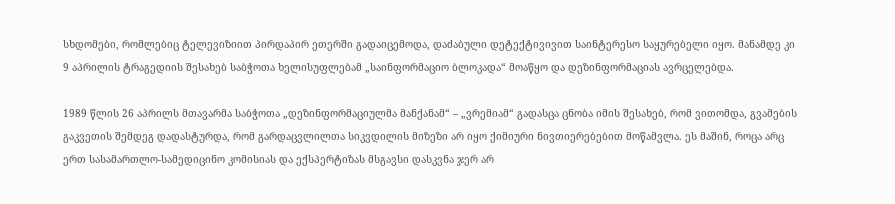სხდომები, რომლებიც ტელევიზიით პირდაპირ ეთერში გადაიცემოდა, დაძაბული დეტექტივივით საინტერესო საყურებელი იყო. მანამდე კი 9 აპრილის ტრაგედიის შესახებ საბჭოთა ხელისუფლებამ „საინფორმაციო ბლოკადა“ მოაწყო და დეზინფორმაციას ავრცელებდა.

1989 წლის 26 აპრილს მთავარმა საბჭოთა „დეზინფორმაციულმა მანქანამ“ – „ვრემიამ“ გადასცა ცნობა იმის შესახებ, რომ ვითომდა, გვამების გაკვეთის შემდეგ დადასტურდა, რომ გარდაცვლილთა სიკვდილის მიზეზი არ იყო ქიმიური ნივთიერებებით მოწამვლა. ეს მაშინ, როცა არც ერთ სასამართლო-სამედიცინო კომისიას და ექსპერტიზას მსგავსი დასკვნა ჯერ არ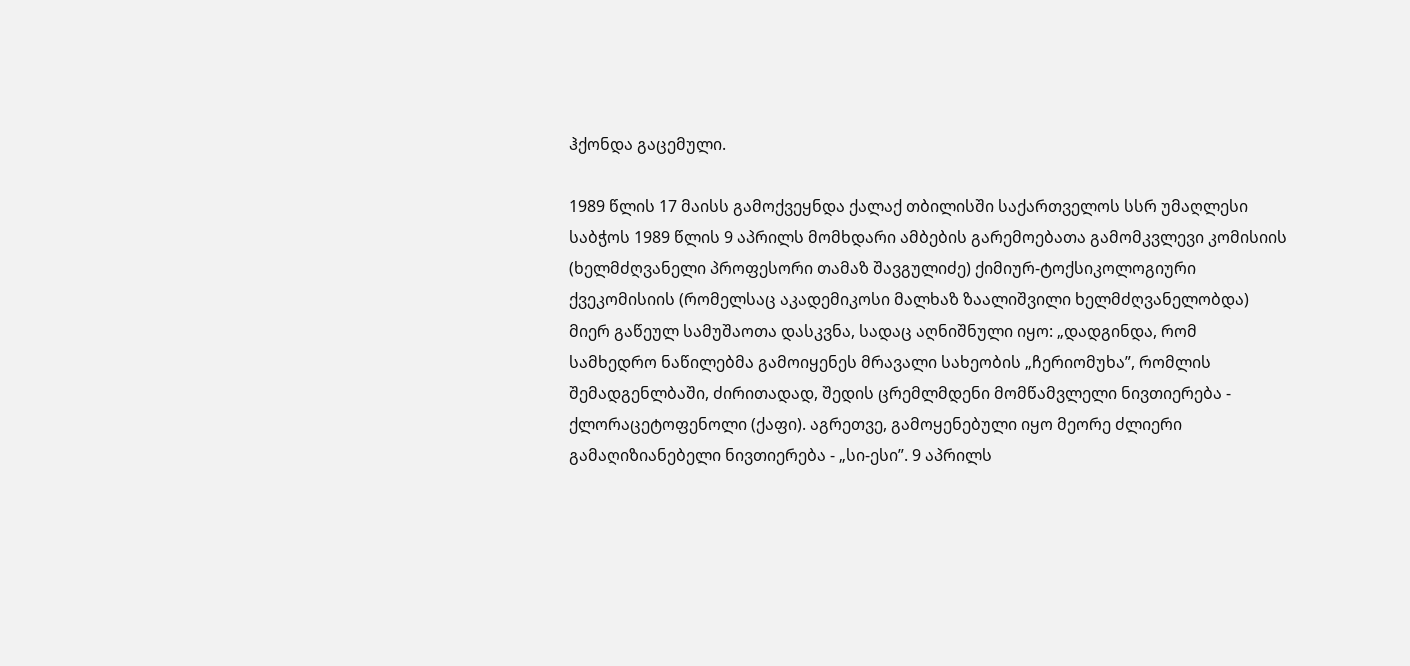ჰქონდა გაცემული.

1989 წლის 17 მაისს გამოქვეყნდა ქალაქ თბილისში საქართველოს სსრ უმაღლესი საბჭოს 1989 წლის 9 აპრილს მომხდარი ამბების გარემოებათა გამომკვლევი კომისიის (ხელმძღვანელი პროფესორი თამაზ შავგულიძე) ქიმიურ-ტოქსიკოლოგიური ქვეკომისიის (რომელსაც აკადემიკოსი მალხაზ ზაალიშვილი ხელმძღვანელობდა) მიერ გაწეულ სამუშაოთა დასკვნა, სადაც აღნიშნული იყო: „დადგინდა, რომ სამხედრო ნაწილებმა გამოიყენეს მრავალი სახეობის „ჩერიომუხა”, რომლის შემადგენლბაში, ძირითადად, შედის ცრემლმდენი მომწამვლელი ნივთიერება - ქლორაცეტოფენოლი (ქაფი). აგრეთვე, გამოყენებული იყო მეორე ძლიერი გამაღიზიანებელი ნივთიერება - „სი-ესი”. 9 აპრილს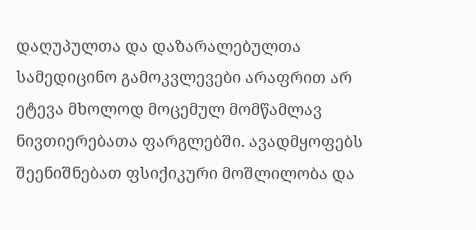დაღუპულთა და დაზარალებულთა სამედიცინო გამოკვლევები არაფრით არ ეტევა მხოლოდ მოცემულ მომწამლავ ნივთიერებათა ფარგლებში. ავადმყოფებს შეენიშნებათ ფსიქიკური მოშლილობა და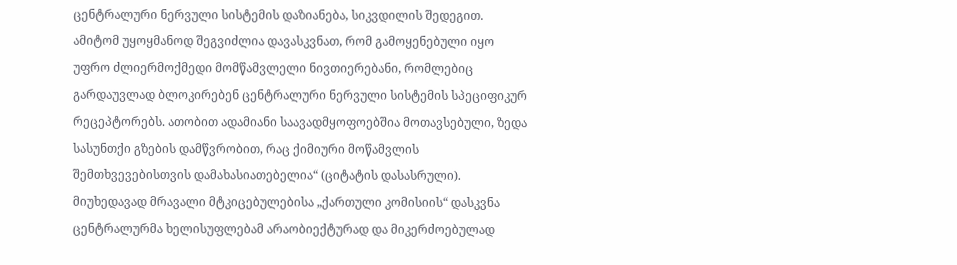ცენტრალური ნერვული სისტემის დაზიანება, სიკვდილის შედეგით. ამიტომ უყოყმანოდ შეგვიძლია დავასკვნათ, რომ გამოყენებული იყო უფრო ძლიერმოქმედი მომწამვლელი ნივთიერებანი, რომლებიც გარდაუვლად ბლოკირებენ ცენტრალური ნერვული სისტემის სპეციფიკურ რეცეპტორებს. ათობით ადამიანი საავადმყოფოებშია მოთავსებული, ზედა სასუნთქი გზების დამწვრობით, რაც ქიმიური მოწამვლის შემთხვევებისთვის დამახასიათებელია“ (ციტატის დასასრული). მიუხედავად მრავალი მტკიცებულებისა „ქართული კომისიის“ დასკვნა ცენტრალურმა ხელისუფლებამ არაობიექტურად და მიკერძოებულად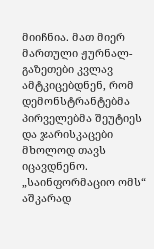მიიჩნია. მათ მიერ მართული ჟურნალ-გაზეთები კვლავ ამტკიცებდნენ, რომ დემონსტრანტებმა პირველებმა შეუტიეს და ჯარისკაცები მხოლოდ თავს იცავდნენო. „საინფორმაციო ომს“ აშკარად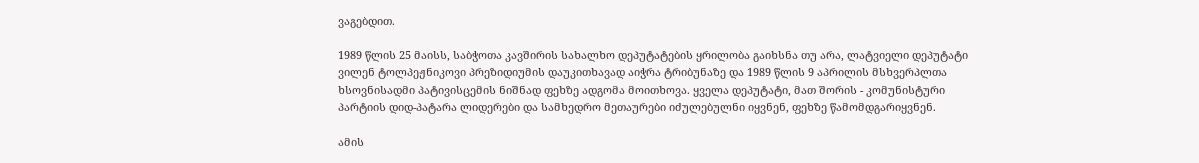ვაგებდით.

1989 წლის 25 მაისს, საბჭოთა კავშირის სახალხო დეპუტატების ყრილობა გაიხსნა თუ არა, ლატვიელი დეპუტატი ვილენ ტოლპეჟნიკოვი პრეზიდიუმის დაუკითხავად აიჭრა ტრიბუნაზე და 1989 წლის 9 აპრილის მსხვერპლთა ხსოვნისადმი პატივისცემის ნიშნად ფეხზე ადგომა მოითხოვა. ყველა დეპუტატი, მათ შორის - კომუნისტური პარტიის დიდ-პატარა ლიდერები და სამხედრო მეთაურები იძულებულნი იყვნენ, ფეხზე წამომდგარიყვნენ.

ამის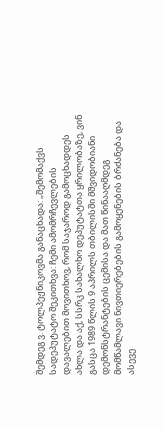შემდეგ ვ. ტოლპეჟნიკოვმა განაცხადა: „შემომაქვს სადეპუტატო შეკითხვა: ჩემი ამომრჩევლების დავალებით მოვითხოვ, რომ საჯაროდ გამოცხადდეს ახლა და აქ, სსრკ სახალხო დეპუტატთა ყრილობაზე, ვინ გასცა 1989 წლის 9 აპრილს თბილისში მშვიდობიანი დემონსტრანტების ცემისა და მათ წინააღმდეგ მომწამლავი ნივთიერებების გამოყენების ბრძანება და ასევე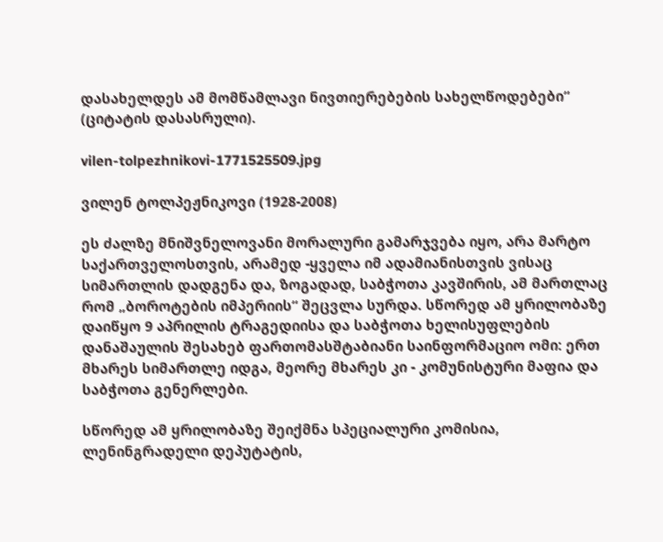დასახელდეს ამ მომწამლავი ნივთიერებების სახელწოდებები“ (ციტატის დასასრული).

vilen-tolpezhnikovi-1771525509.jpg

ვილენ ტოლპეჟნიკოვი (1928-2008)

ეს ძალზე მნიშვნელოვანი მორალური გამარჯვება იყო, არა მარტო საქართველოსთვის, არამედ -ყველა იმ ადამიანისთვის ვისაც სიმართლის დადგენა და, ზოგადად, საბჭოთა კავშირის, ამ მართლაც რომ „ბოროტების იმპერიის“ შეცვლა სურდა. სწორედ ამ ყრილობაზე დაიწყო 9 აპრილის ტრაგედიისა და საბჭოთა ხელისუფლების დანაშაულის შესახებ ფართომასშტაბიანი საინფორმაციო ომი: ერთ მხარეს სიმართლე იდგა, მეორე მხარეს კი - კომუნისტური მაფია და საბჭოთა გენერლები.

სწორედ ამ ყრილობაზე შეიქმნა სპეციალური კომისია, ლენინგრადელი დეპუტატის,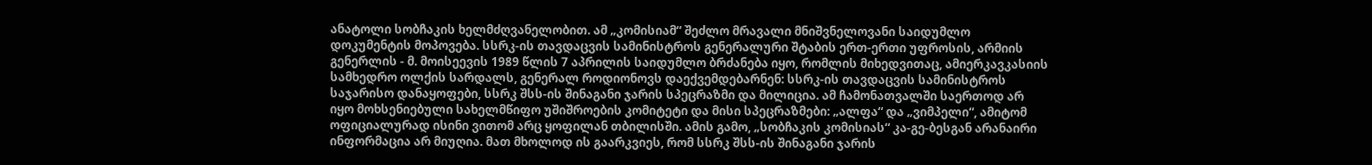ანატოლი სობჩაკის ხელმძღვანელობით. ამ „კომისიამ“ შეძლო მრავალი მნიშვნელოვანი საიდუმლო დოკუმენტის მოპოვება. სსრკ-ის თავდაცვის სამინისტროს გენერალური შტაბის ერთ-ერთი უფროსის, არმიის გენერლის - მ. მოისეევის 1989 წლის 7 აპრილის საიდუმლო ბრძანება იყო, რომლის მიხედვითაც, ამიერკავკასიის სამხედრო ოლქის სარდალს, გენერალ როდიონოვს დაექვემდებარნენ: სსრკ-ის თავდაცვის სამინისტროს საჯარისო დანაყოფები, სსრკ შსს-ის შინაგანი ჯარის სპეცრაზმი და მილიცია. ამ ჩამონათვალში საერთოდ არ იყო მოხსენიებული სახელმწიფო უშიშროების კომიტეტი და მისი სპეცრაზმები: „ალფა“ და „ვიმპელი“, ამიტომ ოფიციალურად ისინი ვითომ არც ყოფილან თბილისში. ამის გამო, „სობჩაკის კომისიას“ კა-გე-ბესგან არანაირი ინფორმაცია არ მიუღია. მათ მხოლოდ ის გაარკვიეს, რომ სსრკ შსს-ის შინაგანი ჯარის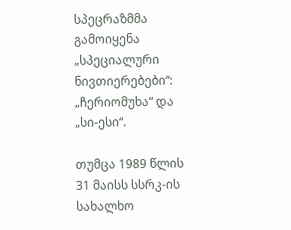სპეცრაზმმა გამოიყენა „სპეციალური ნივთიერებები“: „ჩერიომუხა“ და „სი-ესი“.

თუმცა 1989 წლის 31 მაისს სსრკ-ის სახალხო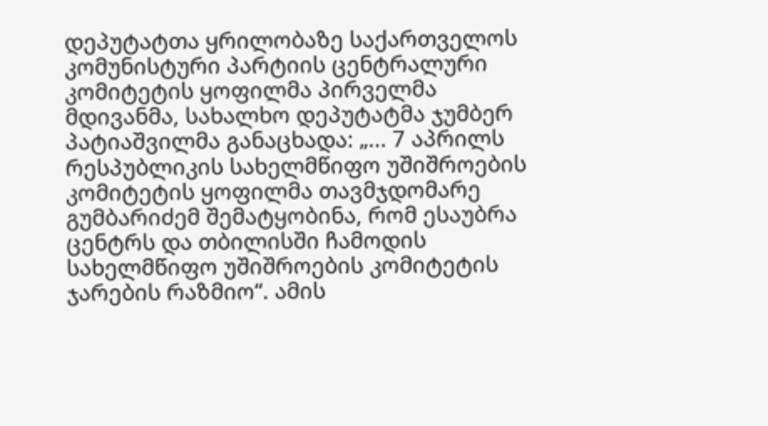დეპუტატთა ყრილობაზე საქართველოს კომუნისტური პარტიის ცენტრალური კომიტეტის ყოფილმა პირველმა მდივანმა, სახალხო დეპუტატმა ჯუმბერ პატიაშვილმა განაცხადა: „... 7 აპრილს რესპუბლიკის სახელმწიფო უშიშროების კომიტეტის ყოფილმა თავმჯდომარე გუმბარიძემ შემატყობინა, რომ ესაუბრა ცენტრს და თბილისში ჩამოდის სახელმწიფო უშიშროების კომიტეტის ჯარების რაზმიო“. ამის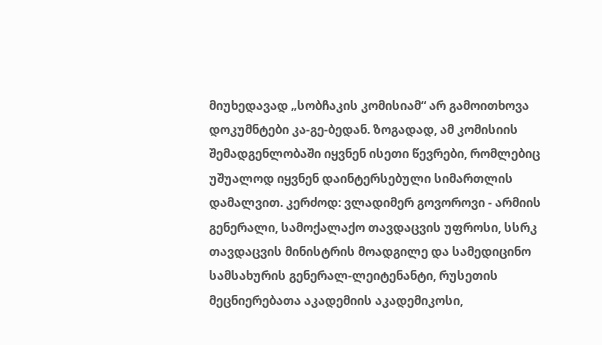მიუხედავად „სობჩაკის კომისიამ“ არ გამოითხოვა დოკუმნტები კა-გე-ბედან. ზოგადად, ამ კომისიის შემადგენლობაში იყვნენ ისეთი წევრები, რომლებიც უშუალოდ იყვნენ დაინტერსებული სიმართლის დამალვით. კერძოდ: ვლადიმერ გოვოროვი - არმიის გენერალი, სამოქალაქო თავდაცვის უფროსი, სსრკ თავდაცვის მინისტრის მოადგილე და სამედიცინო სამსახურის გენერალ-ლეიტენანტი, რუსეთის მეცნიერებათა აკადემიის აკადემიკოსი,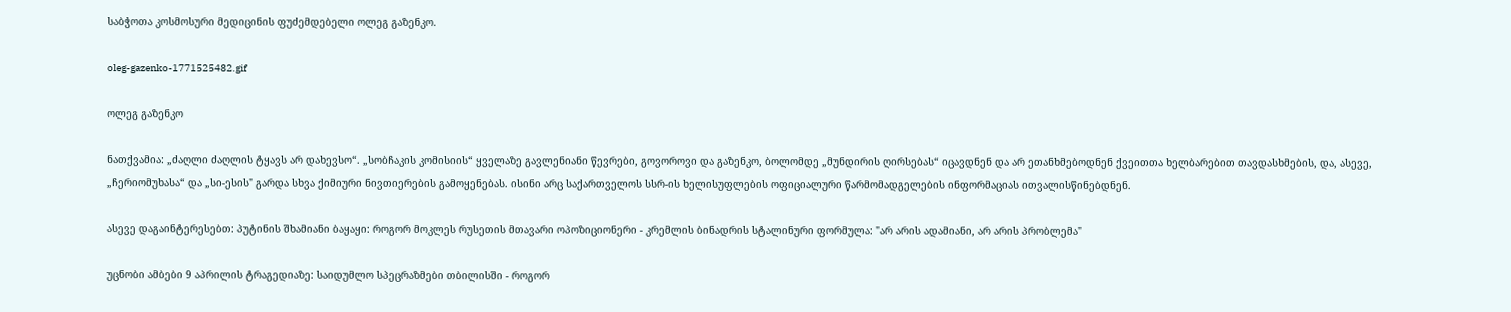საბჭოთა კოსმოსური მედიცინის ფუძემდებელი ოლეგ გაზენკო.

oleg-gazenko-1771525482.gif

ოლეგ გაზენკო

ნათქვამია: „ძაღლი ძაღლის ტყავს არ დახევსო“. „სობჩაკის კომისიის“ ყველაზე გავლენიანი წევრები, გოვოროვი და გაზენკო, ბოლომდე „მუნდირის ღირსებას“ იცავდნენ და არ ეთანხმებოდნენ ქვეითთა ხელბარებით თავდასხმების, და, ასევე, „ჩერიომუხასა“ და „სი-ესის" გარდა სხვა ქიმიური ნივთიერების გამოყენებას. ისინი არც საქართველოს სსრ-ის ხელისუფლების ოფიციალური წარმომადგელების ინფორმაციას ითვალისწინებდნენ.

ასევე დაგაინტერესებთ: პუტინის შხამიანი ბაყაყი: როგორ მოკლეს რუსეთის მთავარი ოპოზიციონერი - კრემლის ბინადრის სტალინური ფორმულა: "არ არის ადამიანი, არ არის პრობლემა"

უცნობი ამბები 9 აპრილის ტრაგედიაზე: საიდუმლო სპეცრაზმები თბილისში - როგორ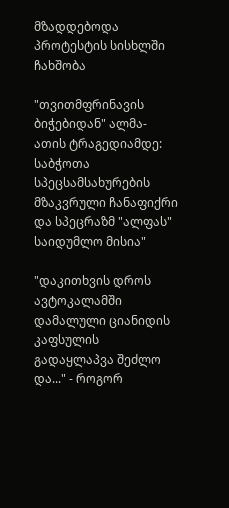მზადდებოდა პროტესტის სისხლში ჩახშობა

"თვითმფრინავის ბიჭებიდან" ალმა-ათის ტრაგედიამდე: საბჭოთა სპეცსამსახურების მზაკვრული ჩანაფიქრი და სპეცრაზმ "ალფას" საიდუმლო მისია"

"დაკითხვის დროს ავტოკალამში დამალული ციანიდის კაფსულის გადაყლაპვა შეძლო და..." - როგორ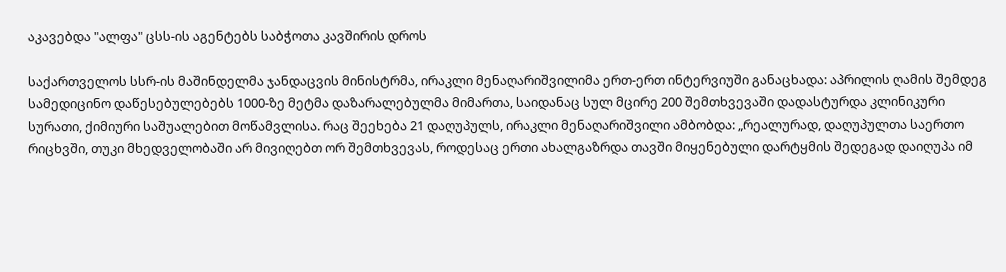აკავებდა "ალფა" ცსს-ის აგენტებს საბჭოთა კავშირის დროს

საქართველოს სსრ-ის მაშინდელმა ჯანდაცვის მინისტრმა, ირაკლი მენაღარიშვილიმა ერთ-ერთ ინტერვიუში განაცხადა: აპრილის ღამის შემდეგ სამედიცინო დაწესებულებებს 1000-ზე მეტმა დაზარალებულმა მიმართა, საიდანაც სულ მცირე 200 შემთხვევაში დადასტურდა კლინიკური სურათი, ქიმიური საშუალებით მოწამვლისა. რაც შეეხება 21 დაღუპულს, ირაკლი მენაღარიშვილი ამბობდა: „რეალურად, დაღუპულთა საერთო რიცხვში, თუკი მხედველობაში არ მივიღებთ ორ შემთხვევას, როდესაც ერთი ახალგაზრდა თავში მიყენებული დარტყმის შედეგად დაიღუპა იმ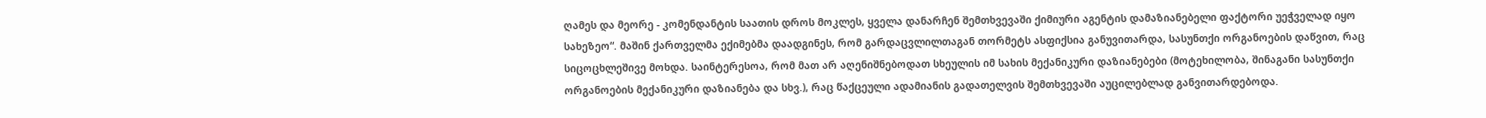ღამეს და მეორე - კომენდანტის საათის დროს მოკლეს, ყველა დანარჩენ შემთხვევაში ქიმიური აგენტის დამაზიანებელი ფაქტორი უეჭველად იყო სახეზეო“. მაშინ ქართველმა ექიმებმა დაადგინეს, რომ გარდაცვლილთაგან თორმეტს ასფიქსია განუვითარდა, სასუნთქი ორგანოების დაწვით, რაც სიცოცხლეშივე მოხდა. საინტერესოა, რომ მათ არ აღენიშნებოდათ სხეულის იმ სახის მექანიკური დაზიანებები (მოტეხილობა, შინაგანი სასუნთქი ორგანოების მექანიკური დაზიანება და სხვ.), რაც წაქცეული ადამიანის გადათელვის შემთხვევაში აუცილებლად განვითარდებოდა.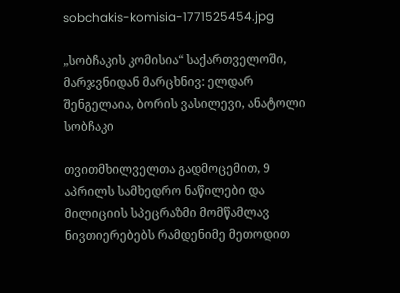sobchakis-komisia-1771525454.jpg

„სობჩაკის კომისია“ საქართველოში, მარჯვნიდან მარცხნივ: ელდარ შენგელაია, ბორის ვასილევი, ანატოლი სობჩაკი

თვითმხილველთა გადმოცემით, 9 აპრილს სამხედრო ნაწილები და მილიციის სპეცრაზმი მომწამლავ ნივთიერებებს რამდენიმე მეთოდით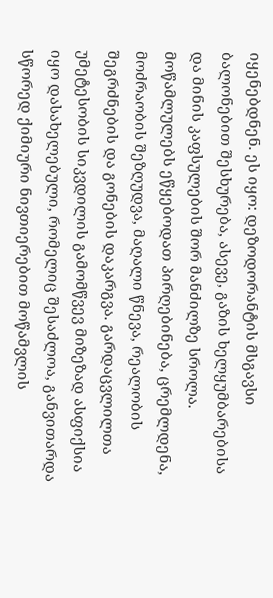იყენებდნენ. ეს იყო: დეზოდორანტის მსგავსი ბალონებით შესხურება, ასევე, გაზის ხელყუმბარებისა და მინის კაფსულების შორ მანძილზე სროლა. მოწამლულებს ეწყებოდათ პირღებინება, ცრემლდენა, მოძრაობის შეზღუდვა, მაღალი წნევა, რეალობის შეგრძნების და გონების დაკარგვა. გარდაცვლილთა უმეტესობის სიკვდილის გამომწვევ მიზეზად ასფიქსია იყო დასახელებული, რომელიც შესაძლოა, განვითარდა სწორედ ქიმიური ნივთიერებით მოწამვლის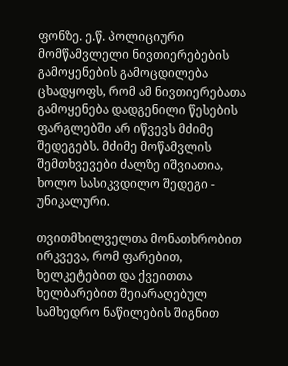ფონზე. ე.წ. პოლიციური მომწამვლელი ნივთიერებების გამოყენების გამოცდილება ცხადყოფს, რომ ამ ნივთიერებათა გამოყენება დადგენილი წესების ფარგლებში არ იწვევს მძიმე შედეგებს. მძიმე მოწამვლის შემთხვევები ძალზე იშვიათია, ხოლო სასიკვდილო შედეგი - უნიკალური.

თვითმხილველთა მონათხრობით ირკვევა, რომ ფარებით, ხელკეტებით და ქვეითთა ხელბარებით შეიარაღებულ სამხედრო ნაწილების შიგნით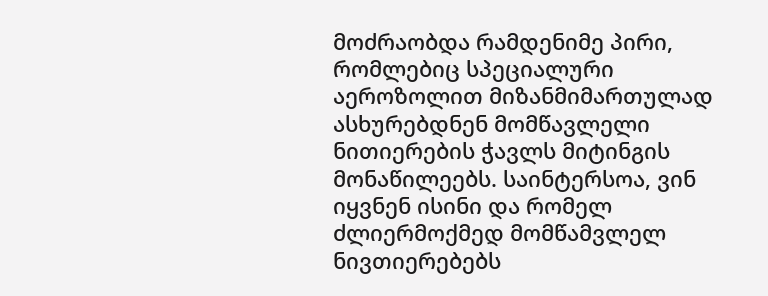მოძრაობდა რამდენიმე პირი, რომლებიც სპეციალური აეროზოლით მიზანმიმართულად ასხურებდნენ მომწავლელი ნითიერების ჭავლს მიტინგის მონაწილეებს. საინტერსოა, ვინ იყვნენ ისინი და რომელ ძლიერმოქმედ მომწამვლელ ნივთიერებებს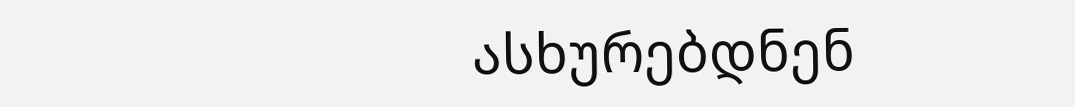ასხურებდნენ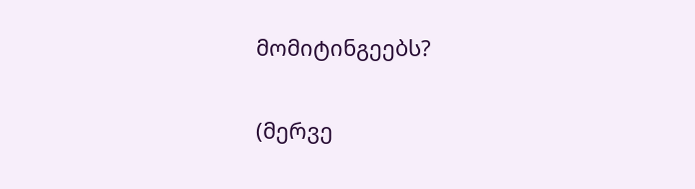მომიტინგეებს?

(მერვე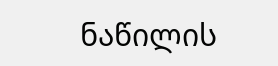ნაწილის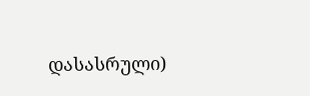დასასრული)